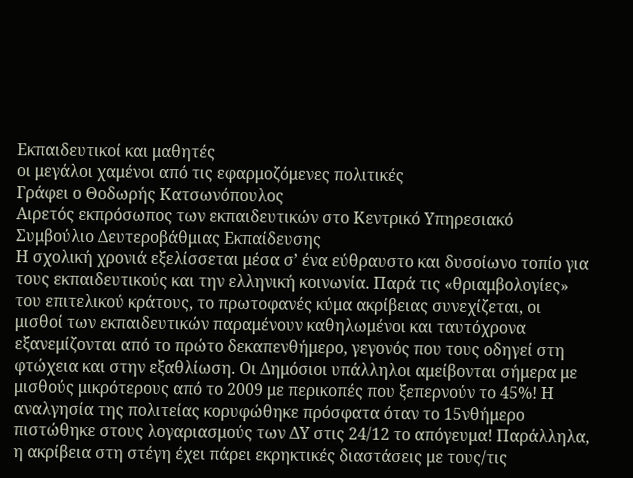Εκπαιδευτικοί και μαθητές
οι μεγάλοι χαμένοι από τις εφαρμοζόμενες πολιτικές
Γράφει ο Θοδωρής Κατσωνόπουλος
Αιρετός εκπρόσωπος των εκπαιδευτικών στο Κεντρικό Υπηρεσιακό Συμβούλιο Δευτεροβάθμιας Εκπαίδευσης
Η σχολική χρονιά εξελίσσεται μέσα σ’ ένα εύθραυστο και δυσοίωνο τοπίο για τους εκπαιδευτικούς και την ελληνική κοινωνία. Παρά τις «θριαμβολογίες» του επιτελικού κράτους, το πρωτοφανές κύμα ακρίβειας συνεχίζεται, οι μισθοί των εκπαιδευτικών παραμένουν καθηλωμένοι και ταυτόχρονα εξανεμίζονται από το πρώτο δεκαπενθήμερο, γεγονός που τους οδηγεί στη φτώχεια και στην εξαθλίωση. Οι Δημόσιοι υπάλληλοι αμείβονται σήμερα με μισθούς μικρότερους από το 2009 με περικοπές που ξεπερνούν το 45%! Η αναλγησία της πολιτείας κορυφώθηκε πρόσφατα όταν το 15νθήμερο πιστώθηκε στους λογαριασμούς των ΔΥ στις 24/12 το απόγευμα! Παράλληλα, η ακρίβεια στη στέγη έχει πάρει εκρηκτικές διαστάσεις με τους/τις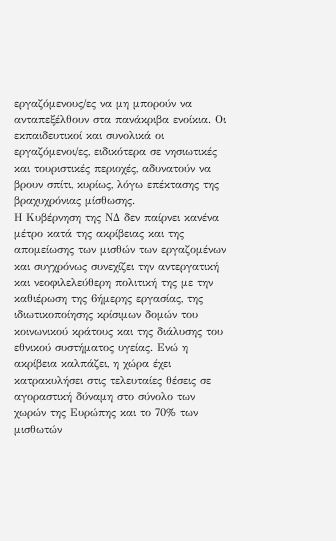εργαζόμενους/ες να μη μπορούν να ανταπεξέλθουν στα πανάκριβα ενοίκια. Οι εκπαιδευτικοί και συνολικά οι εργαζόμενοι/ες, ειδικότερα σε νησιωτικές και τουριστικές περιοχές, αδυνατούν να βρουν σπίτι, κυρίως, λόγω επέκτασης της βραχυχρόνιας μίσθωσης.
Η Κυβέρνηση της ΝΔ δεν παίρνει κανένα μέτρο κατά της ακρίβειας και της απομείωσης των μισθών των εργαζομένων και συγχρόνως συνεχίζει την αντεργατική και νεοφιλελεύθερη πολιτική της με την καθιέρωση της 6ήμερης εργασίας, της ιδιωτικοποίησης κρίσιμων δομών του κοινωνικού κράτους και της διάλυσης του εθνικού συστήματος υγείας. Ενώ η ακρίβεια καλπάζει, η χώρα έχει κατρακυλήσει στις τελευταίες θέσεις σε αγοραστική δύναμη στο σύνολο των χωρών της Ευρώπης και το 70% των μισθωτών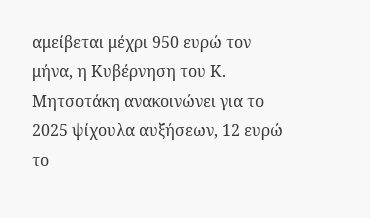αμείβεται μέχρι 950 ευρώ τον μήνα, η Κυβέρνηση του Κ. Μητσοτάκη ανακοινώνει για το 2025 ψίχουλα αυξήσεων, 12 ευρώ το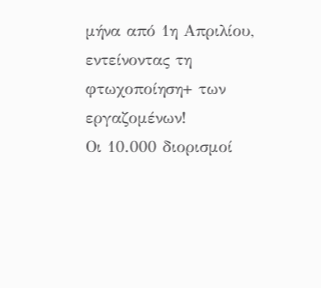μήνα από 1η Απριλίου, εντείνοντας τη φτωχοποίηση+ των εργαζομένων!
Οι 10.000 διορισμοί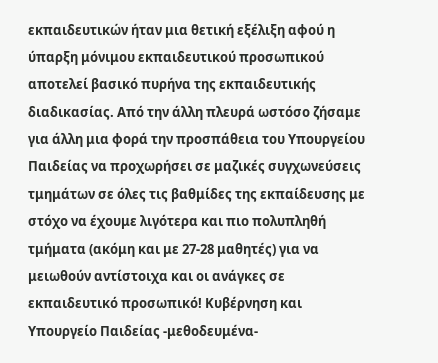εκπαιδευτικών ήταν μια θετική εξέλιξη αφού η ύπαρξη μόνιμου εκπαιδευτικού προσωπικού αποτελεί βασικό πυρήνα της εκπαιδευτικής διαδικασίας. Από την άλλη πλευρά ωστόσο ζήσαμε για άλλη μια φορά την προσπάθεια του Υπουργείου Παιδείας να προχωρήσει σε μαζικές συγχωνεύσεις τμημάτων σε όλες τις βαθμίδες της εκπαίδευσης με στόχο να έχουμε λιγότερα και πιο πολυπληθή τμήματα (ακόμη και με 27-28 μαθητές) για να μειωθούν αντίστοιχα και οι ανάγκες σε εκπαιδευτικό προσωπικό! Κυβέρνηση και Υπουργείο Παιδείας -μεθοδευμένα-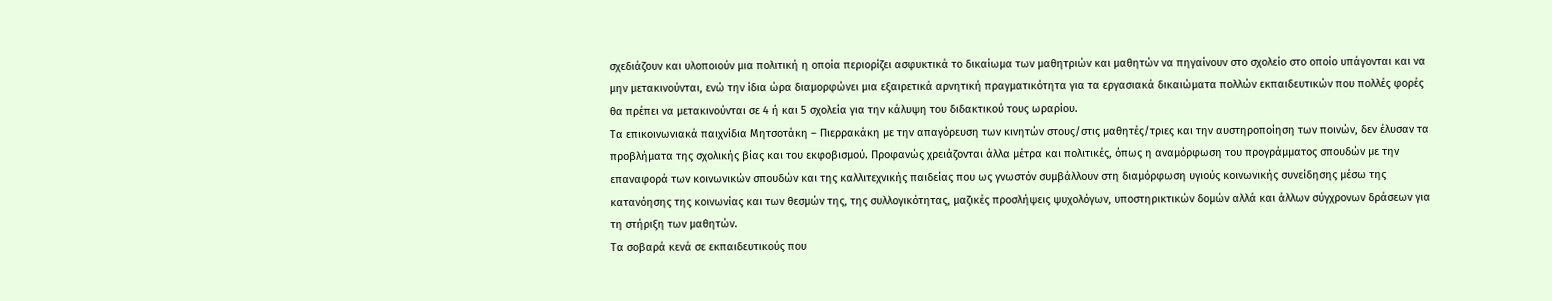σχεδιάζουν και υλοποιούν μια πολιτική η οποία περιορίζει ασφυκτικά το δικαίωμα των μαθητριών και μαθητών να πηγαίνουν στο σχολείο στο οποίο υπάγονται και να μην μετακινούνται, ενώ την ίδια ώρα διαμορφώνει μια εξαιρετικά αρνητική πραγματικότητα για τα εργασιακά δικαιώματα πολλών εκπαιδευτικών που πολλές φορές θα πρέπει να μετακινούνται σε 4 ή και 5 σχολεία για την κάλυψη του διδακτικού τους ωραρίου.
Τα επικοινωνιακά παιχνίδια Μητσοτάκη – Πιερρακάκη με την απαγόρευση των κινητών στους/στις μαθητές/τριες και την αυστηροποίηση των ποινών, δεν έλυσαν τα προβλήματα της σχολικής βίας και του εκφοβισμού. Προφανώς χρειάζονται άλλα μέτρα και πολιτικές, όπως η αναμόρφωση του προγράμματος σπουδών με την επαναφορά των κοινωνικών σπουδών και της καλλιτεχνικής παιδείας που ως γνωστόν συμβάλλουν στη διαμόρφωση υγιούς κοινωνικής συνείδησης μέσω της κατανόησης της κοινωνίας και των θεσμών της, της συλλογικότητας, μαζικές προσλήψεις ψυχολόγων, υποστηρικτικών δομών αλλά και άλλων σύγχρονων δράσεων για τη στήριξη των μαθητών.
Τα σοβαρά κενά σε εκπαιδευτικούς που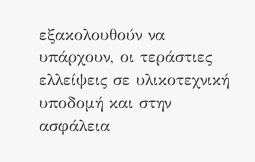εξακολουθούν να υπάρχουν, οι τεράστιες ελλείψεις σε υλικοτεχνική υποδομή και στην ασφάλεια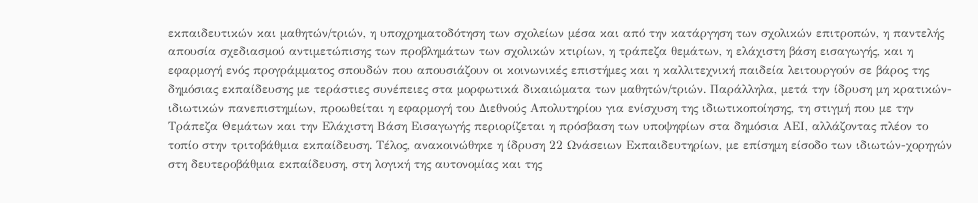εκπαιδευτικών και μαθητών/τριών, η υποχρηματοδότηση των σχολείων μέσα και από την κατάργηση των σχολικών επιτροπών, η παντελής απουσία σχεδιασμού αντιμετώπισης των προβλημάτων των σχολικών κτιρίων, η τράπεζα θεμάτων, η ελάχιστη βάση εισαγωγής, και η εφαρμογή ενός προγράμματος σπουδών που απουσιάζουν οι κοινωνικές επιστήμες και η καλλιτεχνική παιδεία λειτουργούν σε βάρος της δημόσιας εκπαίδευσης με τεράστιες συνέπειες στα μορφωτικά δικαιώματα των μαθητών/τριών. Παράλληλα, μετά την ίδρυση μη κρατικών-ιδιωτικών πανεπιστημίων, προωθείται η εφαρμογή του Διεθνούς Απολυτηρίου για ενίσχυση της ιδιωτικοποίησης, τη στιγμή που με την Τράπεζα Θεμάτων και την Ελάχιστη Βάση Εισαγωγής περιορίζεται η πρόσβαση των υποψηφίων στα δημόσια ΑΕΙ, αλλάζοντας πλέον το τοπίο στην τριτοβάθμια εκπαίδευση. Τέλος, ανακοινώθηκε η ίδρυση 22 Ωνάσειων Εκπαιδευτηρίων, με επίσημη είσοδο των ιδιωτών-χορηγών στη δευτεροβάθμια εκπαίδευση, στη λογική της αυτονομίας και της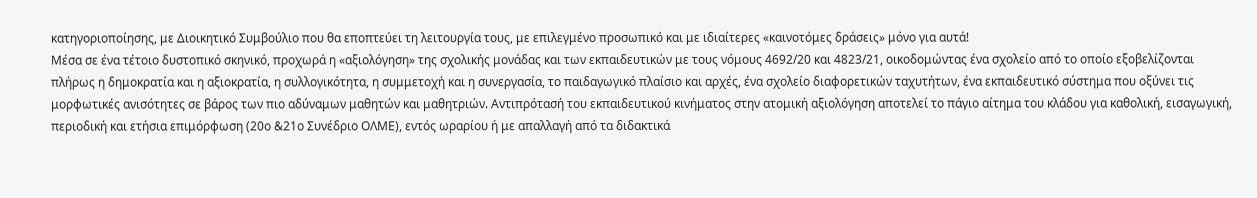κατηγοριοποίησης, με Διοικητικό Συμβούλιο που θα εποπτεύει τη λειτουργία τους, με επιλεγμένο προσωπικό και με ιδιαίτερες «καινοτόμες δράσεις» μόνο για αυτά!
Μέσα σε ένα τέτοιο δυστοπικό σκηνικό, προχωρά η «αξιολόγηση» της σχολικής μονάδας και των εκπαιδευτικών με τους νόμους 4692/20 και 4823/21, οικοδομώντας ένα σχολείο από το οποίο εξοβελίζονται πλήρως η δημοκρατία και η αξιοκρατία, η συλλογικότητα, η συμμετοχή και η συνεργασία, το παιδαγωγικό πλαίσιο και αρχές, ένα σχολείο διαφορετικών ταχυτήτων, ένα εκπαιδευτικό σύστημα που οξύνει τις μορφωτικές ανισότητες σε βάρος των πιο αδύναμων μαθητών και μαθητριών. Αντιπρότασή του εκπαιδευτικού κινήματος στην ατομική αξιολόγηση αποτελεί το πάγιο αίτημα του κλάδου για καθολική, εισαγωγική, περιοδική και ετήσια επιμόρφωση (20ο &21ο Συνέδριο ΟΛΜΕ), εντός ωραρίου ή με απαλλαγή από τα διδακτικά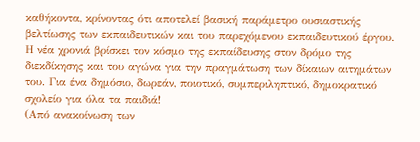καθήκοντα, κρίνοντας ότι αποτελεί βασική παράμετρο ουσιαστικής βελτίωσης των εκπαιδευτικών και του παρεχόμενου εκπαιδευτικού έργου.
Η νέα χρονιά βρίσκει τον κόσμο της εκπαίδευσης στον δρόμο της διεκδίκησης και του αγώνα για την πραγμάτωση των δίκαιων αιτημάτων του. Για ένα δημόσιο, δωρεάν, ποιοτικό, συμπεριληπτικό, δημοκρατικό σχολείο για όλα τα παιδιά!
(Από ανακοίνωση των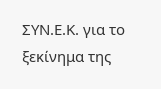ΣΥΝ.Ε.Κ. για το ξεκίνημα της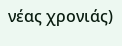νέας χρονιάς)